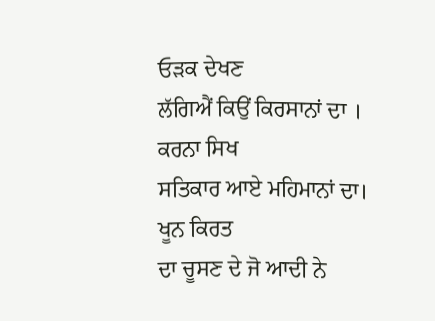ਓੜਕ ਦੇਖਣ
ਲੱਗਿਐਂ ਕਿਉਂ ਕਿਰਸਾਨਾਂ ਦਾ ।
ਕਰਨਾ ਸਿਖ
ਸਤਿਕਾਰ ਆਏ ਮਹਿਮਾਨਾਂ ਦਾ।
ਖੂਨ ਕਿਰਤ
ਦਾ ਚੂਸਣ ਦੇ ਜੋ ਆਦੀ ਨੇ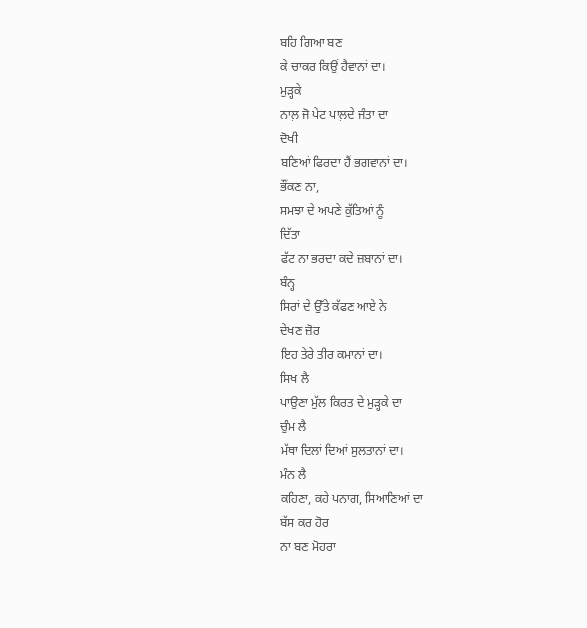ਬਹਿ ਗਿਆ ਬਣ
ਕੇ ਚਾਕਰ ਕਿਉਂ ਹੈਵਾਨਾਂ ਦਾ।
ਮੁੜ੍ਹਕੇ
ਨਾਲ਼ ਜੋ ਪੇਟ ਪਾਲ਼ਦੇ ਜੰਤਾ ਦਾ
ਦੋਖੀ
ਬਣਿਆਂ ਫਿਰਦਾ ਹੈਂ ਭਗਵਾਨਾਂ ਦਾ।
ਭੌਂਕਣ ਨਾ,
ਸਮਝਾ ਦੇ ਅਪਣੇ ਕੁੱਤਿਆਂ ਨੂੰ
ਦਿੱਤਾ
ਫੱਟ ਨਾ ਭਰਦਾ ਕਦੇ ਜ਼ਬਾਨਾਂ ਦਾ।
ਬੰਨ੍ਹ
ਸਿਰਾਂ ਦੇ ਉੱਤੇ ਕੱਫਣ ਆਏ ਨੇ
ਦੇਖਣ ਜ਼ੋਰ
ਇਹ ਤੇਰੇ ਤੀਰ ਕਮਾਨਾਂ ਦਾ।
ਸਿਖ ਲੈ
ਪਾਉਣਾ ਮੁੱਲ ਕਿਰਤ ਦੇ ਮੁੜ੍ਹਕੇ ਦਾ
ਚੁੰਮ ਲੈ
ਮੱਥਾ ਦਿਲਾਂ ਦਿਆਂ ਸੁਲਤਾਨਾਂ ਦਾ।
ਮੰਨ ਲੈ
ਕਹਿਣਾ, ਕਹੇ ਪਨਾਗ, ਸਿਆਣਿਆਂ ਦਾ
ਬੱਸ ਕਰ ਹੋਰ
ਨਾ ਬਣ ਮੋਹਰਾ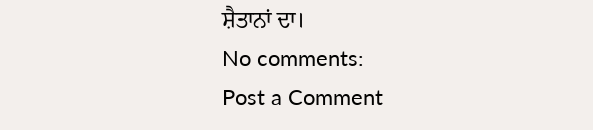ਸ਼ੈਤਾਨਾਂ ਦਾ।
No comments:
Post a Comment